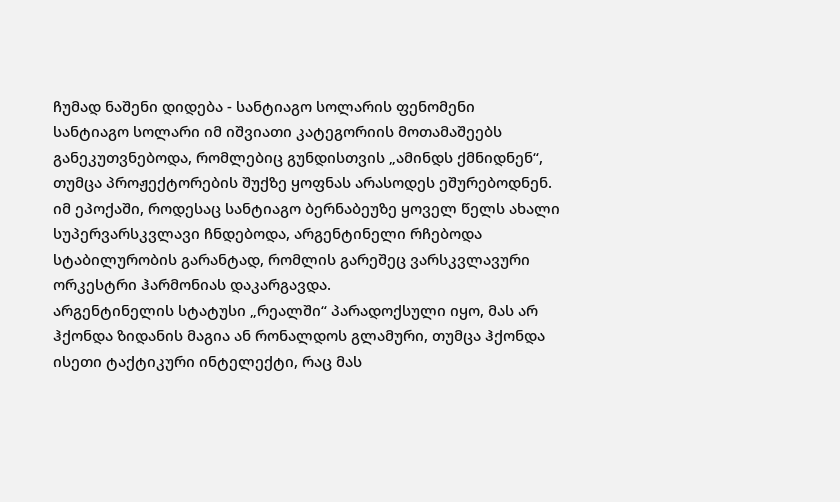ჩუმად ნაშენი დიდება - სანტიაგო სოლარის ფენომენი
სანტიაგო სოლარი იმ იშვიათი კატეგორიის მოთამაშეებს განეკუთვნებოდა, რომლებიც გუნდისთვის „ამინდს ქმნიდნენ“, თუმცა პროჟექტორების შუქზე ყოფნას არასოდეს ეშურებოდნენ. იმ ეპოქაში, როდესაც სანტიაგო ბერნაბეუზე ყოველ წელს ახალი სუპერვარსკვლავი ჩნდებოდა, არგენტინელი რჩებოდა სტაბილურობის გარანტად, რომლის გარეშეც ვარსკვლავური ორკესტრი ჰარმონიას დაკარგავდა.
არგენტინელის სტატუსი „რეალში“ პარადოქსული იყო, მას არ ჰქონდა ზიდანის მაგია ან რონალდოს გლამური, თუმცა ჰქონდა ისეთი ტაქტიკური ინტელექტი, რაც მას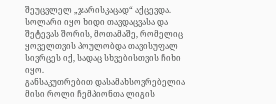შეუცვლელ „ჯარისკაცად“ აქცევდა. სოლარი იყო ხიდი თავდაცვასა და შეტევას შორის, მოთამაშე, რომელიც ყოველთვის პოულობდა თავისუფალ სივრცეს იქ, სადაც სხვებისთვის ჩიხი იყო.
განსაკუთრებით დასამახსოვრებელია მისი როლი ჩემპიონთა ლიგის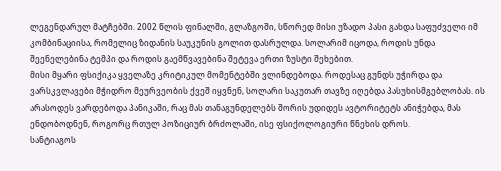ლეგენდარულ მატჩებში. 2002 წლის ფინალში, გლაზგოში, სწორედ მისი უზადო პასი გახდა საფუძველი იმ კომბინაციისა, რომელიც ზიდანის საუკუნის გოლით დასრულდა. სოლარიმ იცოდა, როდის უნდა შეენელებინა ტემპი და როდის გაემწვავებინა შეტევა ერთი ზუსტი შეხებით.
მისი მყარი ფსიქიკა ყველაზე კრიტიკულ მომენტებში ვლინდებოდა. როდესაც გუნდს უჭირდა და ვარსკვლავები მჭიდრო მეურვეობის ქვეშ იყვნენ, სოლარი საკუთარ თავზე იღებდა პასუხისმგებლობას. ის არასოდეს ვარდებოდა პანიკაში, რაც მას თანაგუნდელებს შორის უდიდეს ავტორიტეტს ანიჭებდა, მას ენდობოდნენ, როგორც რთულ პოზიციურ ბრძოლაში, ისე ფსიქოლოგიური წნეხის დროს.
სანტიაგოს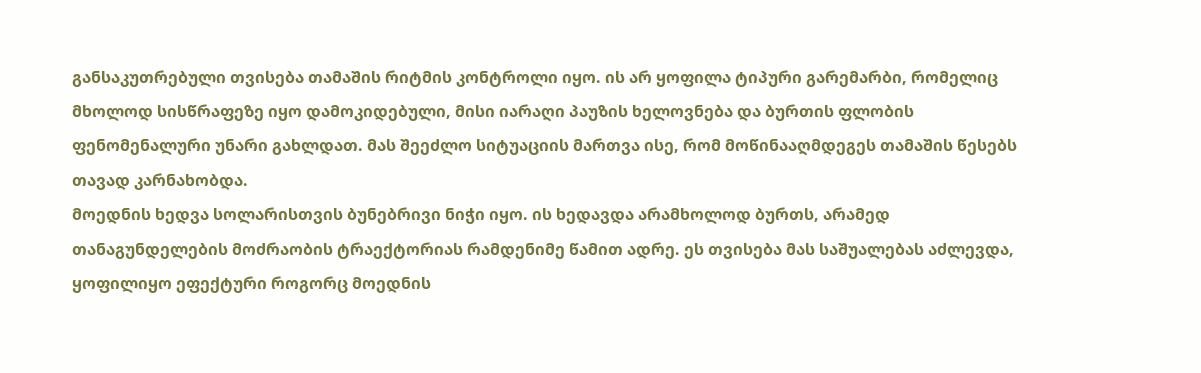განსაკუთრებული თვისება თამაშის რიტმის კონტროლი იყო. ის არ ყოფილა ტიპური გარემარბი, რომელიც მხოლოდ სისწრაფეზე იყო დამოკიდებული, მისი იარაღი პაუზის ხელოვნება და ბურთის ფლობის ფენომენალური უნარი გახლდათ. მას შეეძლო სიტუაციის მართვა ისე, რომ მოწინააღმდეგეს თამაშის წესებს თავად კარნახობდა.
მოედნის ხედვა სოლარისთვის ბუნებრივი ნიჭი იყო. ის ხედავდა არამხოლოდ ბურთს, არამედ თანაგუნდელების მოძრაობის ტრაექტორიას რამდენიმე წამით ადრე. ეს თვისება მას საშუალებას აძლევდა, ყოფილიყო ეფექტური როგორც მოედნის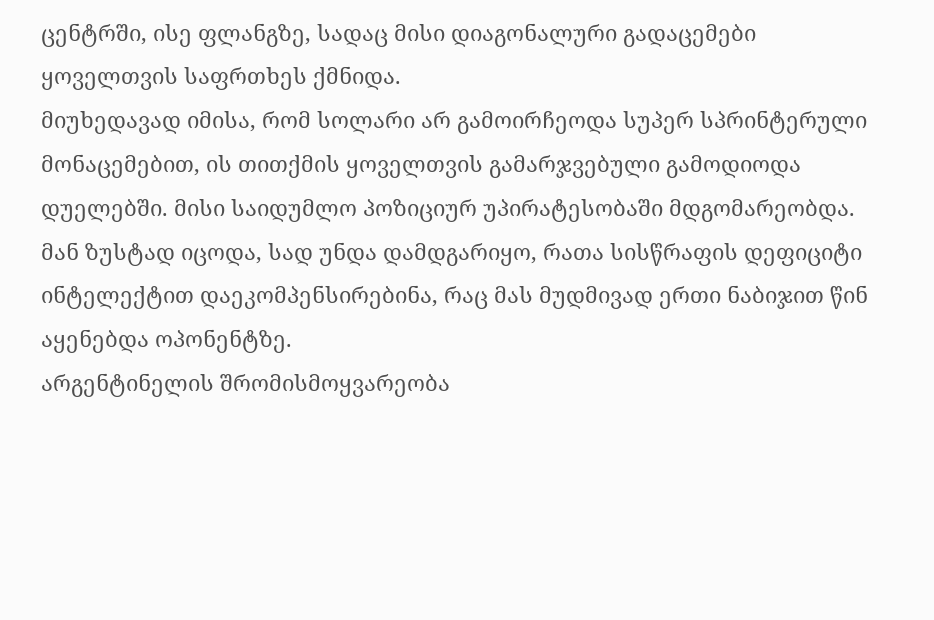ცენტრში, ისე ფლანგზე, სადაც მისი დიაგონალური გადაცემები ყოველთვის საფრთხეს ქმნიდა.
მიუხედავად იმისა, რომ სოლარი არ გამოირჩეოდა სუპერ სპრინტერული მონაცემებით, ის თითქმის ყოველთვის გამარჯვებული გამოდიოდა დუელებში. მისი საიდუმლო პოზიციურ უპირატესობაში მდგომარეობდა. მან ზუსტად იცოდა, სად უნდა დამდგარიყო, რათა სისწრაფის დეფიციტი ინტელექტით დაეკომპენსირებინა, რაც მას მუდმივად ერთი ნაბიჯით წინ აყენებდა ოპონენტზე.
არგენტინელის შრომისმოყვარეობა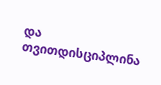და თვითდისციპლინა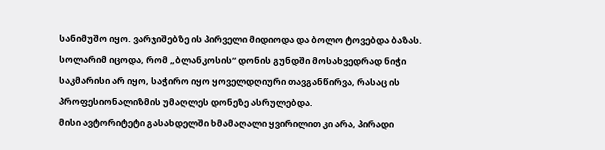სანიმუშო იყო. ვარჯიშებზე ის პირველი მიდიოდა და ბოლო ტოვებდა ბაზას. სოლარიმ იცოდა, რომ „ბლანკოსის“ დონის გუნდში მოსახვედრად ნიჭი საკმარისი არ იყო, საჭირო იყო ყოველდღიური თავგანწირვა, რასაც ის პროფესიონალიზმის უმაღლეს დონეზე ასრულებდა.
მისი ავტორიტეტი გასახდელში ხმამაღალი ყვირილით კი არა, პირადი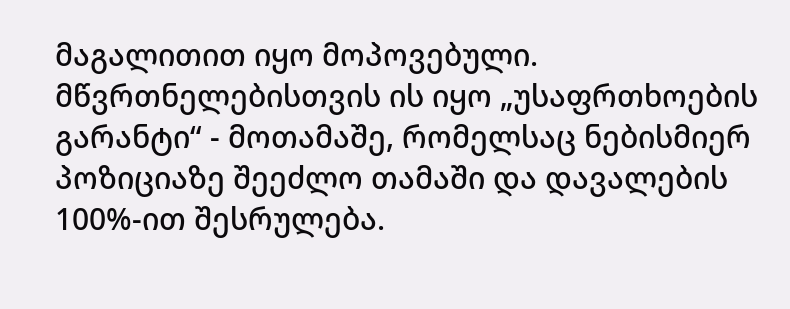მაგალითით იყო მოპოვებული. მწვრთნელებისთვის ის იყო „უსაფრთხოების გარანტი“ - მოთამაშე, რომელსაც ნებისმიერ პოზიციაზე შეეძლო თამაში და დავალების 100%-ით შესრულება.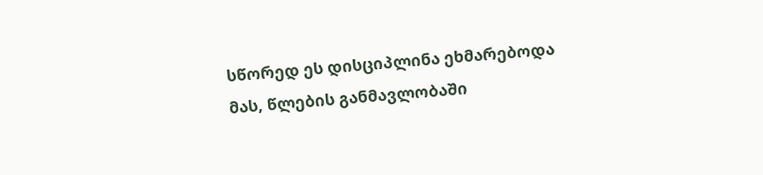სწორედ ეს დისციპლინა ეხმარებოდა მას, წლების განმავლობაში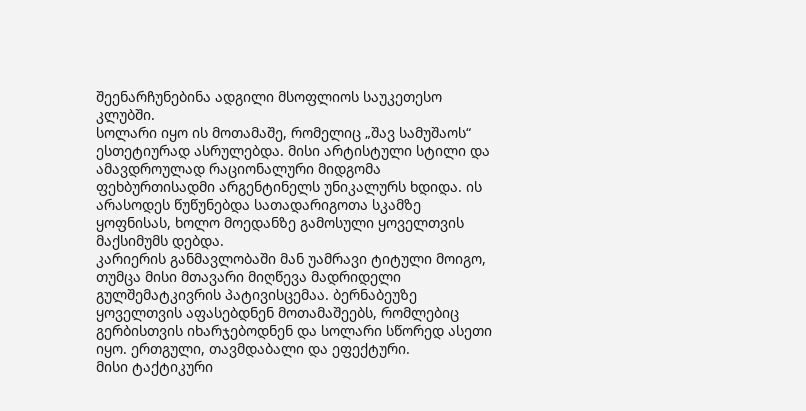შეენარჩუნებინა ადგილი მსოფლიოს საუკეთესო კლუბში.
სოლარი იყო ის მოთამაშე, რომელიც „შავ სამუშაოს“ ესთეტიურად ასრულებდა. მისი არტისტული სტილი და ამავდროულად რაციონალური მიდგომა ფეხბურთისადმი არგენტინელს უნიკალურს ხდიდა. ის არასოდეს წუწუნებდა სათადარიგოთა სკამზე ყოფნისას, ხოლო მოედანზე გამოსული ყოველთვის მაქსიმუმს დებდა.
კარიერის განმავლობაში მან უამრავი ტიტული მოიგო, თუმცა მისი მთავარი მიღწევა მადრიდელი გულშემატკივრის პატივისცემაა. ბერნაბეუზე ყოველთვის აფასებდნენ მოთამაშეებს, რომლებიც გერბისთვის იხარჯებოდნენ და სოლარი სწორედ ასეთი იყო. ერთგული, თავმდაბალი და ეფექტური.
მისი ტაქტიკური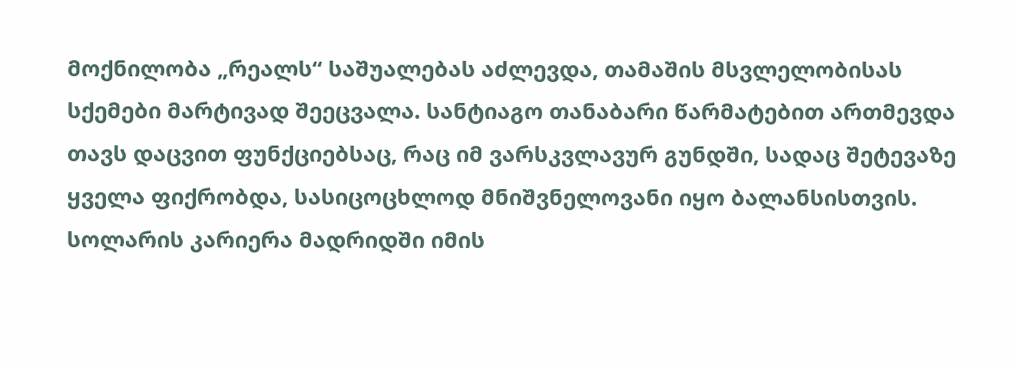მოქნილობა „რეალს“ საშუალებას აძლევდა, თამაშის მსვლელობისას სქემები მარტივად შეეცვალა. სანტიაგო თანაბარი წარმატებით ართმევდა თავს დაცვით ფუნქციებსაც, რაც იმ ვარსკვლავურ გუნდში, სადაც შეტევაზე ყველა ფიქრობდა, სასიცოცხლოდ მნიშვნელოვანი იყო ბალანსისთვის.
სოლარის კარიერა მადრიდში იმის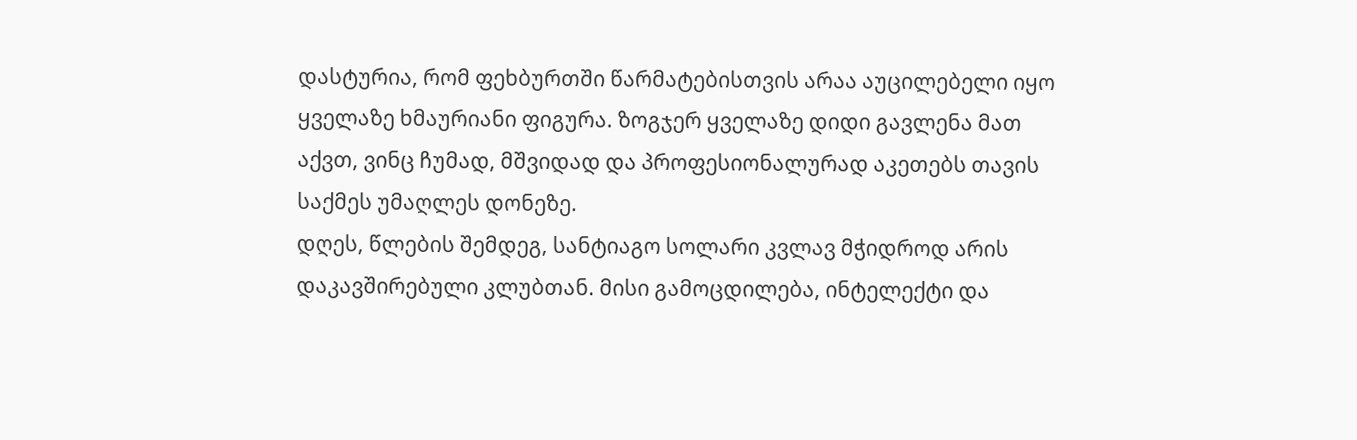დასტურია, რომ ფეხბურთში წარმატებისთვის არაა აუცილებელი იყო ყველაზე ხმაურიანი ფიგურა. ზოგჯერ ყველაზე დიდი გავლენა მათ აქვთ, ვინც ჩუმად, მშვიდად და პროფესიონალურად აკეთებს თავის საქმეს უმაღლეს დონეზე.
დღეს, წლების შემდეგ, სანტიაგო სოლარი კვლავ მჭიდროდ არის დაკავშირებული კლუბთან. მისი გამოცდილება, ინტელექტი და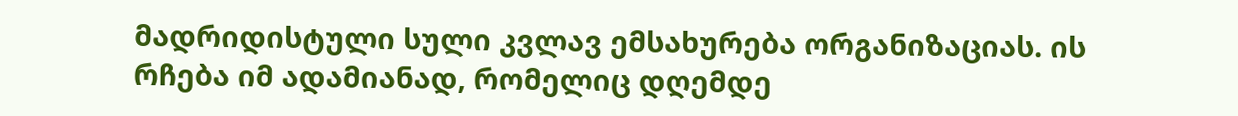მადრიდისტული სული კვლავ ემსახურება ორგანიზაციას. ის რჩება იმ ადამიანად, რომელიც დღემდე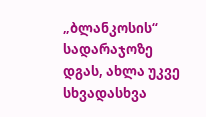„ბლანკოსის“ სადარაჯოზე დგას, ახლა უკვე სხვადასხვა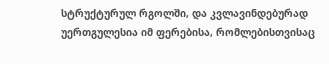სტრუქტურულ რგოლში, და კვლავინდებურად უერთგულესია იმ ფერებისა, რომლებისთვისაც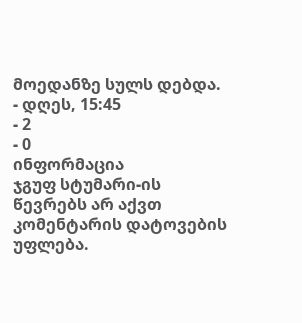მოედანზე სულს დებდა.
- დღეს, 15:45
- 2
- 0
ინფორმაცია
ჯგუფ სტუმარი-ის წევრებს არ აქვთ კომენტარის დატოვების უფლება.